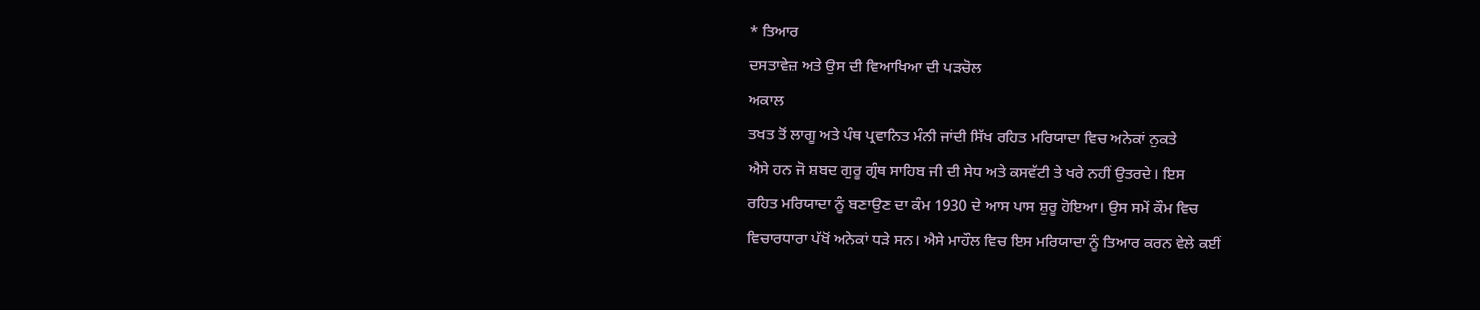* ਤਿਆਰ
ਦਸਤਾਵੇਜ਼ ਅਤੇ ਉਸ ਦੀ ਵਿਆਖਿਆ ਦੀ ਪੜਚੋਲ
ਅਕਾਲ
ਤਖਤ ਤੋਂ ਲਾਗੂ ਅਤੇ ਪੰਥ ਪ੍ਰਵਾਨਿਤ ਮੰਨੀ ਜਾਂਦੀ ਸਿੱਖ ਰਹਿਤ ਮਰਿਯਾਦਾ ਵਿਚ ਅਨੇਕਾਂ ਨੁਕਤੇ
ਐਸੇ ਹਨ ਜੋ ਸ਼ਬਦ ਗੁਰੂ ਗ੍ਰੰਥ ਸਾਹਿਬ ਜੀ ਦੀ ਸੇਧ ਅਤੇ ਕਸਵੱਟੀ ਤੇ ਖਰੇ ਨਹੀਂ ਉਤਰਦੇ। ਇਸ
ਰਹਿਤ ਮਰਿਯਾਦਾ ਨੂੰ ਬਣਾਉਣ ਦਾ ਕੰਮ 1930 ਦੇ ਆਸ ਪਾਸ ਸ਼ੁਰੂ ਹੋਇਆ। ਉਸ ਸਮੇਂ ਕੌਮ ਵਿਚ
ਵਿਚਾਰਧਾਰਾ ਪੱਖੋਂ ਅਨੇਕਾਂ ਧੜੇ ਸਨ। ਐਸੇ ਮਾਹੌਲ ਵਿਚ ਇਸ ਮਰਿਯਾਦਾ ਨੂੰ ਤਿਆਰ ਕਰਨ ਵੇਲੇ ਕਈਂ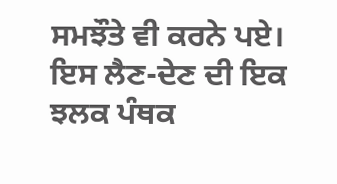ਸਮਝੌਤੇ ਵੀ ਕਰਨੇ ਪਏ। ਇਸ ਲੈਣ-ਦੇਣ ਦੀ ਇਕ ਝਲਕ ਪੰਥਕ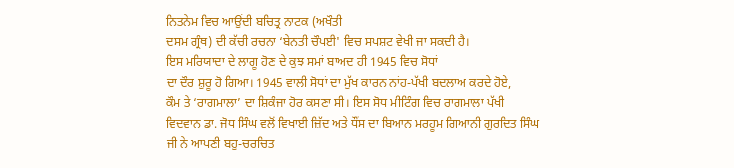ਨਿਤਨੇਮ ਵਿਚ ਆਉਂਦੀ ਬਚਿਤ੍ਰ ਨਾਟਕ (ਅਖੌਤੀ
ਦਸਮ ਗ੍ਰੰਥ) ਦੀ ਕੱਚੀ ਰਚਨਾ ‘ਬੇਨਤੀ ਚੌਪਈ' ਵਿਚ ਸਪਸ਼ਟ ਵੇਖੀ ਜਾ ਸਕਦੀ ਹੈ।
ਇਸ ਮਰਿਯਾਦਾ ਦੇ ਲਾਗੂ ਹੋਣ ਦੇ ਕੁਝ ਸਮਾਂ ਬਾਅਦ ਹੀ 1945 ਵਿਚ ਸੋਧਾਂ
ਦਾ ਦੌਰ ਸ਼ੁਰੂ ਹੋ ਗਿਆ। 1945 ਵਾਲੀ ਸੋਧਾਂ ਦਾ ਮੁੱਖ ਕਾਰਨ ਨਾਂਹ-ਪੱਖੀ ਬਦਲਾਅ ਕਰਦੇ ਹੋਏ,
ਕੌਮ ਤੇ ‘ਰਾਗਮਾਲਾ’ ਦਾ ਸ਼ਿਕੰਜਾ ਹੋਰ ਕਸਣਾ ਸੀ। ਇਸ ਸੋਧ ਮੀਟਿੰਗ ਵਿਚ ਰਾਗਮਾਲਾ ਪੱਖੀ
ਵਿਦਵਾਨ ਡਾ. ਜੋਧ ਸਿੰਘ ਵਲੋਂ ਵਿਖਾਈ ਜ਼ਿੱਦ ਅਤੇ ਧੌਂਸ ਦਾ ਬਿਆਨ ਮਰਹੂਮ ਗਿਆਨੀ ਗੁਰਦਿਤ ਸਿੰਘ
ਜੀ ਨੇ ਆਪਣੀ ਬਹੁ-ਚਰਚਿਤ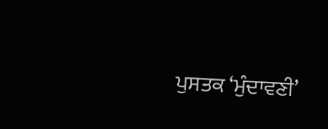ਪੁਸਤਕ ‘ਮੁੰਦਾਵਣੀ’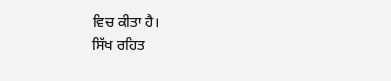ਵਿਚ ਕੀਤਾ ਹੈ।
ਸਿੱਖ ਰਹਿਤ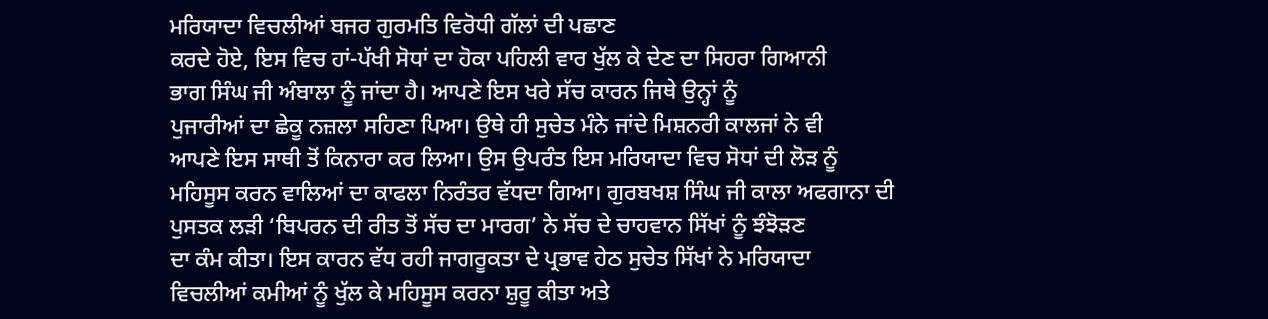ਮਰਿਯਾਦਾ ਵਿਚਲੀਆਂ ਬਜਰ ਗੁਰਮਤਿ ਵਿਰੋਧੀ ਗੱਲਾਂ ਦੀ ਪਛਾਣ
ਕਰਦੇ ਹੋਏ, ਇਸ ਵਿਚ ਹਾਂ-ਪੱਖੀ ਸੋਧਾਂ ਦਾ ਹੋਕਾ ਪਹਿਲੀ ਵਾਰ ਖੁੱਲ ਕੇ ਦੇਣ ਦਾ ਸਿਹਰਾ ਗਿਆਨੀ
ਭਾਗ ਸਿੰਘ ਜੀ ਅੰਬਾਲਾ ਨੂੰ ਜਾਂਦਾ ਹੈ। ਆਪਣੇ ਇਸ ਖਰੇ ਸੱਚ ਕਾਰਨ ਜਿਥੇ ਉਨ੍ਹਾਂ ਨੂੰ
ਪੁਜਾਰੀਆਂ ਦਾ ਛੇਕੂ ਨਜ਼ਲਾ ਸਹਿਣਾ ਪਿਆ। ਉਥੇ ਹੀ ਸੁਚੇਤ ਮੰਨੇ ਜਾਂਦੇ ਮਿਸ਼ਨਰੀ ਕਾਲਜਾਂ ਨੇ ਵੀ
ਆਪਣੇ ਇਸ ਸਾਥੀ ਤੋਂ ਕਿਨਾਰਾ ਕਰ ਲਿਆ। ਉਸ ਉਪਰੰਤ ਇਸ ਮਰਿਯਾਦਾ ਵਿਚ ਸੋਧਾਂ ਦੀ ਲੋੜ ਨੂੰ
ਮਹਿਸੂਸ ਕਰਨ ਵਾਲਿਆਂ ਦਾ ਕਾਫਲਾ ਨਿਰੰਤਰ ਵੱਧਦਾ ਗਿਆ। ਗੁਰਬਖਸ਼ ਸਿੰਘ ਜੀ ਕਾਲਾ ਅਫਗਾਨਾ ਦੀ
ਪੁਸਤਕ ਲੜੀ ‘ਬਿਪਰਨ ਦੀ ਰੀਤ ਤੋਂ ਸੱਚ ਦਾ ਮਾਰਗ’ ਨੇ ਸੱਚ ਦੇ ਚਾਹਵਾਨ ਸਿੱਖਾਂ ਨੂੰ ਝੰਝੋੜਣ
ਦਾ ਕੰਮ ਕੀਤਾ। ਇਸ ਕਾਰਨ ਵੱਧ ਰਹੀ ਜਾਗਰੂਕਤਾ ਦੇ ਪ੍ਰਭਾਵ ਹੇਠ ਸੁਚੇਤ ਸਿੱਖਾਂ ਨੇ ਮਰਿਯਾਦਾ
ਵਿਚਲੀਆਂ ਕਮੀਆਂ ਨੂੰ ਖੁੱਲ ਕੇ ਮਹਿਸੂਸ ਕਰਨਾ ਸ਼ੁਰੂ ਕੀਤਾ ਅਤੇ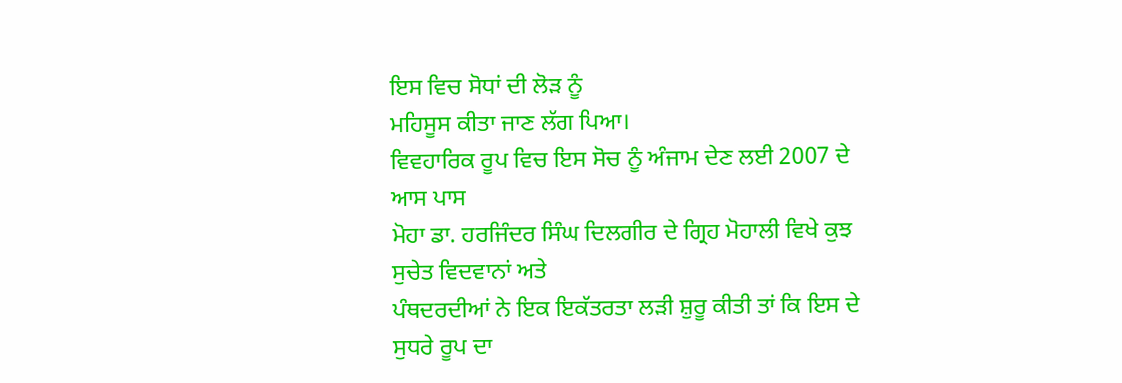ਇਸ ਵਿਚ ਸੋਧਾਂ ਦੀ ਲੋੜ ਨੂੰ
ਮਹਿਸੂਸ ਕੀਤਾ ਜਾਣ ਲੱਗ ਪਿਆ।
ਵਿਵਹਾਰਿਕ ਰੂਪ ਵਿਚ ਇਸ ਸੋਚ ਨੂੰ ਅੰਜਾਮ ਦੇਣ ਲਈ 2007 ਦੇ ਆਸ ਪਾਸ
ਮੋਹਾ ਡਾ. ਹਰਜਿੰਦਰ ਸਿੰਘ ਦਿਲਗੀਰ ਦੇ ਗ੍ਰਿਹ ਮੋਹਾਲੀ ਵਿਖੇ ਕੁਝ ਸੁਚੇਤ ਵਿਦਵਾਨਾਂ ਅਤੇ
ਪੰਥਦਰਦੀਆਂ ਨੇ ਇਕ ਇਕੱਤਰਤਾ ਲੜੀ ਸ਼ੁਰੂ ਕੀਤੀ ਤਾਂ ਕਿ ਇਸ ਦੇ ਸੁਧਰੇ ਰੂਪ ਦਾ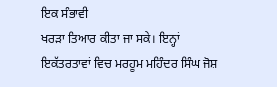ਇਕ ਸੰਭਾਵੀ
ਖਰੜਾ ਤਿਆਰ ਕੀਤਾ ਜਾ ਸਕੇ। ਇਨ੍ਹਾਂ ਇਕੱਤਰਤਾਵਾਂ ਵਿਚ ਮਰਹੂਮ ਮਹਿੰਦਰ ਸਿੰਘ ਜੋਸ਼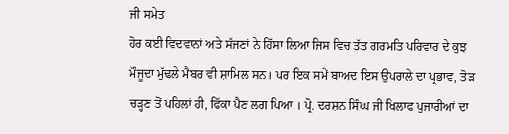ਜੀ ਸਮੇਤ
ਹੋਰ ਕਈ ਵਿਦਵਾਨਾਂ ਅਤੇ ਸੱਜਣਾਂ ਨੇ ਹਿੱਸਾ ਲਿਆ ਜਿਸ ਵਿਚ ਤੱਤ ਗਰਮਤਿ ਪਰਿਵਾਰ ਦੇ ਕੁਝ
ਮੌਜੂਦਾ ਮੁੱਢਲੇ ਮੈਬਰ ਵੀ ਸ਼ਾਮਿਲ ਸਨ। ਪਰ ਇਕ ਸਮੇਂ ਬਾਅਦ ਇਸ ਉਪਰਾਲੇ ਦਾ ਪ੍ਰਭਾਵ, ਤੋੜ
ਚੜ੍ਹਣ ਤੋਂ ਪਹਿਲਾਂ ਹੀ, ਫਿੱਕਾ ਪੈਣ ਲਗ ਪਿਆ । ਪ੍ਰੋ. ਦਰਸ਼ਨ ਸਿੰਘ ਜੀ ਖਿਲਾਫ ਪੁਜਾਰੀਆਂ ਦਾ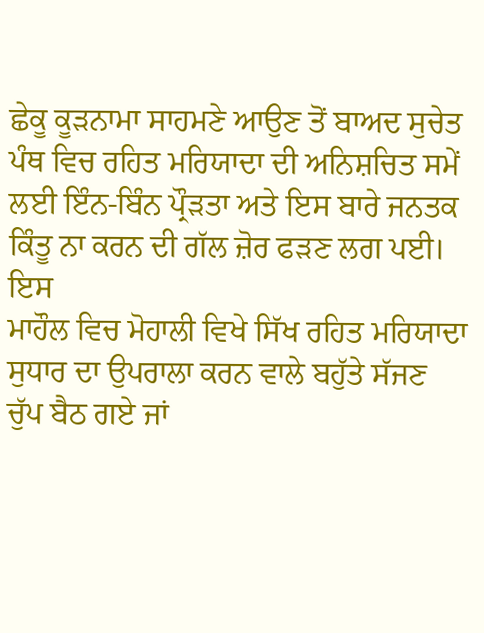ਛੇਕੂ ਕੂੜਨਾਮਾ ਸਾਹਮਣੇ ਆਉਣ ਤੋਂ ਬਾਅਦ ਸੁਚੇਤ ਪੰਥ ਵਿਚ ਰਹਿਤ ਮਰਿਯਾਦਾ ਦੀ ਅਨਿਸ਼ਚਿਤ ਸਮੇਂ
ਲਈ ਇੰਨ-ਬਿੰਨ ਪ੍ਰੌੜਤਾ ਅਤੇ ਇਸ ਬਾਰੇ ਜਨਤਕ ਕਿੰਤੂ ਨਾ ਕਰਨ ਦੀ ਗੱਲ ਜ਼ੋਰ ਫੜਣ ਲਗ ਪਈ। ਇਸ
ਮਾਹੌਲ ਵਿਚ ਮੋਹਾਲੀ ਵਿਖੇ ਸਿੱਖ ਰਹਿਤ ਮਰਿਯਾਦਾ ਸੁਧਾਰ ਦਾ ਉਪਰਾਲਾ ਕਰਨ ਵਾਲੇ ਬਹੁੱਤੇ ਸੱਜਣ
ਚੁੱਪ ਬੈਠ ਗਏ ਜਾਂ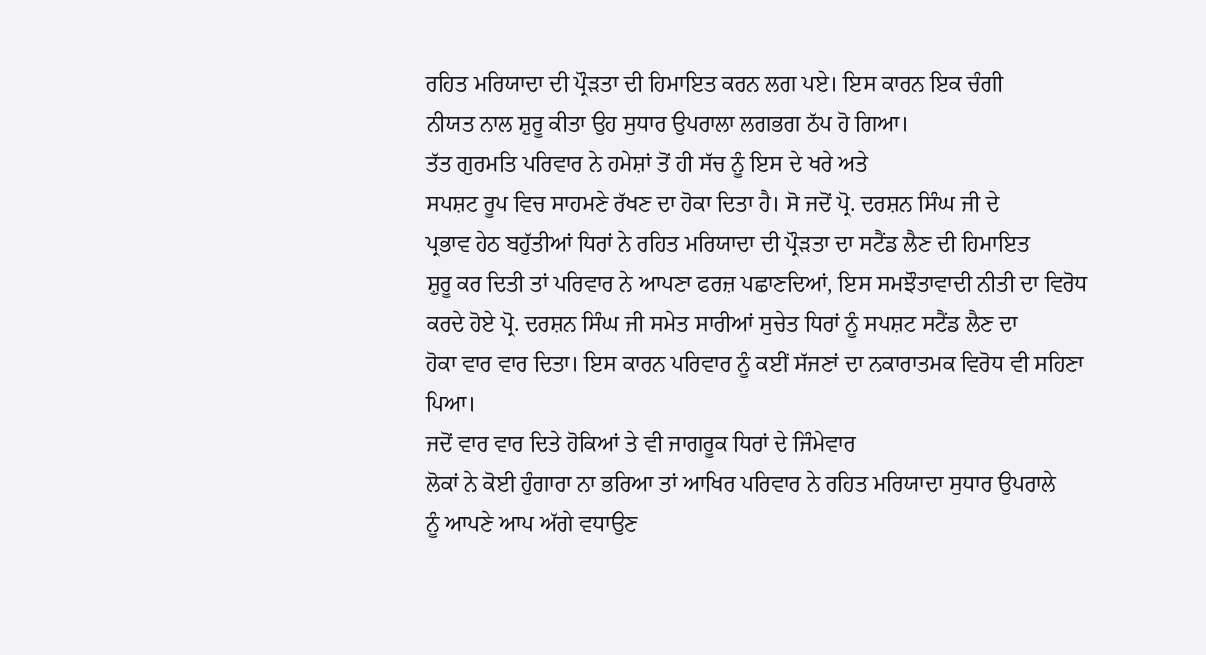ਰਹਿਤ ਮਰਿਯਾਦਾ ਦੀ ਪ੍ਰੌੜਤਾ ਦੀ ਹਿਮਾਇਤ ਕਰਨ ਲਗ ਪਏ। ਇਸ ਕਾਰਨ ਇਕ ਚੰਗੀ
ਨੀਯਤ ਨਾਲ ਸ਼ੁਰੂ ਕੀਤਾ ਉਹ ਸੁਧਾਰ ਉਪਰਾਲਾ ਲਗਭਗ ਠੱਪ ਹੋ ਗਿਆ।
ਤੱਤ ਗੁਰਮਤਿ ਪਰਿਵਾਰ ਨੇ ਹਮੇਸ਼ਾਂ ਤੋਂ ਹੀ ਸੱਚ ਨੂੰ ਇਸ ਦੇ ਖਰੇ ਅਤੇ
ਸਪਸ਼ਟ ਰੂਪ ਵਿਚ ਸਾਹਮਣੇ ਰੱਖਣ ਦਾ ਹੋਕਾ ਦਿਤਾ ਹੈ। ਸੋ ਜਦੋਂ ਪ੍ਰੋ. ਦਰਸ਼ਨ ਸਿੰਘ ਜੀ ਦੇ
ਪ੍ਰਭਾਵ ਹੇਠ ਬਹੁੱਤੀਆਂ ਧਿਰਾਂ ਨੇ ਰਹਿਤ ਮਰਿਯਾਦਾ ਦੀ ਪ੍ਰੌੜਤਾ ਦਾ ਸਟੈਂਡ ਲੈਣ ਦੀ ਹਿਮਾਇਤ
ਸ਼ੁਰੂ ਕਰ ਦਿਤੀ ਤਾਂ ਪਰਿਵਾਰ ਨੇ ਆਪਣਾ ਫਰਜ਼ ਪਛਾਣਦਿਆਂ, ਇਸ ਸਮਝੌਤਾਵਾਦੀ ਨੀਤੀ ਦਾ ਵਿਰੋਧ
ਕਰਦੇ ਹੋਏ ਪ੍ਰੋ. ਦਰਸ਼ਨ ਸਿੰਘ ਜੀ ਸਮੇਤ ਸਾਰੀਆਂ ਸੁਚੇਤ ਧਿਰਾਂ ਨੂੰ ਸਪਸ਼ਟ ਸਟੈਂਡ ਲੈਣ ਦਾ
ਹੋਕਾ ਵਾਰ ਵਾਰ ਦਿਤਾ। ਇਸ ਕਾਰਨ ਪਰਿਵਾਰ ਨੂੰ ਕਈਂ ਸੱਜਣਾਂ ਦਾ ਨਕਾਰਾਤਮਕ ਵਿਰੋਧ ਵੀ ਸਹਿਣਾ
ਪਿਆ।
ਜਦੋਂ ਵਾਰ ਵਾਰ ਦਿਤੇ ਹੋਕਿਆਂ ਤੇ ਵੀ ਜਾਗਰੂਕ ਧਿਰਾਂ ਦੇ ਜਿੰਮੇਵਾਰ
ਲੋਕਾਂ ਨੇ ਕੋਈ ਹੁੰਗਾਰਾ ਨਾ ਭਰਿਆ ਤਾਂ ਆਖਿਰ ਪਰਿਵਾਰ ਨੇ ਰਹਿਤ ਮਰਿਯਾਦਾ ਸੁਧਾਰ ਉਪਰਾਲੇ
ਨੂੰ ਆਪਣੇ ਆਪ ਅੱਗੇ ਵਧਾਉਣ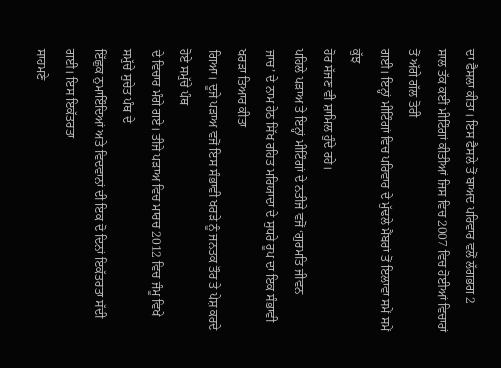ਦਾ ਫੈਸਲਾ ਕੀਤਾ। ਇਸ ਫੈਸਲੇ ਤੋਂ ਬਾਅਦ ਪਰਿਵਾਰ ਵਲੋਂ ਲੱਗਭਗ 2
ਸਾਲ ਤੱਕ ਕਈਂ ਮੀਟਿੰਗਾਂ ਕੀਤੀਆਂ ਜਿਸ ਵਿਚ 2007 ਵਿਚ ਹੋਈਆਂ ਵਿਚਾਰਾਂ ਤੋਂ ਅੱਗੇ ਗੱਲ ਤੋਰੀ
ਗਈ। ਇਨ੍ਹਾਂ ਮੀਟਿੰਗਾਂ ਵਿਚ ਪਰਿਵਾਰ ਦੇ ਮੁੱਢਲੇ ਮੈਂਬਰਾਂ ਤੋਂ ਇਲਾਵਾ ਸਮੇਂ ਸਮੇਂ ਕੁੱਝ
ਹੋਰ ਸੱਜਣ ਵੀ ਸ਼ਾਮਿਲ ਹੁੰਦੇ ਰਹੇ।
ਪਹਿਲੇ ਪੜਾਅ ਤੇ ਇਨ੍ਹਾਂ ਮੀਟਿੰਗਾਂ ਦੇ ਨਤੀਜੇ ਵਜੋਂ ‘ਗੁਰਮਤਿ ਜੀਵਨ
ਜਾਚ’ ਦੇ ਨਾਮ ਹੇਠ ਸਿੱਖ ਰਹਿਤ ਮਰਿਯਾਦਾ ਦੇ ਸੁਧਰੇ ਰੂਪ ਦਾ ਇਕ ਸੰਭਾਵੀ ਖਰੜਾ ਤਿਆਰ ਕੀਤਾ
ਗਿਆ। ਦੂਜੇ ਪੜਾਅ ਵਜੋਂ ਇਸ ਸੰਭਾਵੀ ਖਰੜੇ ਨੂੰ ਜਨਤਕ ਤੌਰ ਤੇ ਪੇਸ਼ ਕਰਦੇ ਹੋਏ ਸਮੁੱਚੇ ਪੰਥ
ਦੇ ਵਿਚਾਰ ਮੰਗੇ ਗਏ। ਤੀਜੇ ਪੜਾਅ ਵਿਚ ਮਾਰਚ 2012 ਵਿਚ ਜੰਮੂ ਵਿਖੇ ਸਮੁੱਚੇ ਸੁਚੇਤ ਪੰਥ ਦੇ
ਇੱਛੁਕ ਨੁਮਾਇੰਦਿਆਂ ਅਤੇ ਵਿਦਵਾਨਾਂ ਦੀ ਇਕ ਦੋ ਦਿਨਾਂ ਇਕੱਤਰਤਾ ਸੱਦੀ ਗਈ। ਇਸ ਇਕੱਤਰਤਾ
ਸਾਹਮਣੇ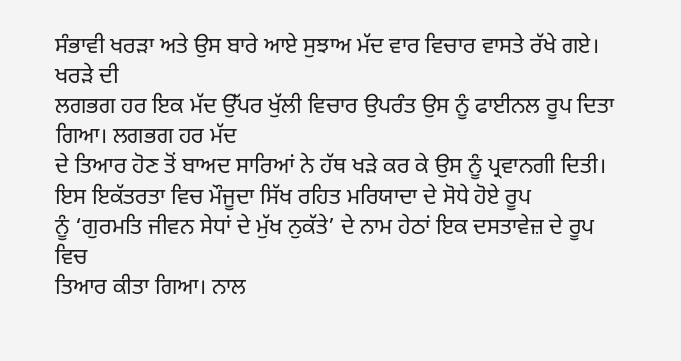ਸੰਭਾਵੀ ਖਰੜਾ ਅਤੇ ਉਸ ਬਾਰੇ ਆਏ ਸੁਝਾਅ ਮੱਦ ਵਾਰ ਵਿਚਾਰ ਵਾਸਤੇ ਰੱਖੇ ਗਏ। ਖਰੜੇ ਦੀ
ਲਗਭਗ ਹਰ ਇਕ ਮੱਦ ਉੱਪਰ ਖੁੱਲੀ ਵਿਚਾਰ ਉਪਰੰਤ ਉਸ ਨੂੰ ਫਾਈਨਲ ਰੂਪ ਦਿਤਾ ਗਿਆ। ਲਗਭਗ ਹਰ ਮੱਦ
ਦੇ ਤਿਆਰ ਹੋਣ ਤੋਂ ਬਾਅਦ ਸਾਰਿਆਂ ਨੇ ਹੱਥ ਖੜੇ ਕਰ ਕੇ ਉਸ ਨੂੰ ਪ੍ਰਵਾਨਗੀ ਦਿਤੀ।
ਇਸ ਇਕੱਤਰਤਾ ਵਿਚ ਮੌਜੂਦਾ ਸਿੱਖ ਰਹਿਤ ਮਰਿਯਾਦਾ ਦੇ ਸੋਧੇ ਹੋਏ ਰੂਪ
ਨੂੰ ‘ਗੁਰਮਤਿ ਜੀਵਨ ਸੇਧਾਂ ਦੇ ਮੁੱਖ ਨੁਕੱਤੇ’ ਦੇ ਨਾਮ ਹੇਠਾਂ ਇਕ ਦਸਤਾਵੇਜ਼ ਦੇ ਰੂਪ ਵਿਚ
ਤਿਆਰ ਕੀਤਾ ਗਿਆ। ਨਾਲ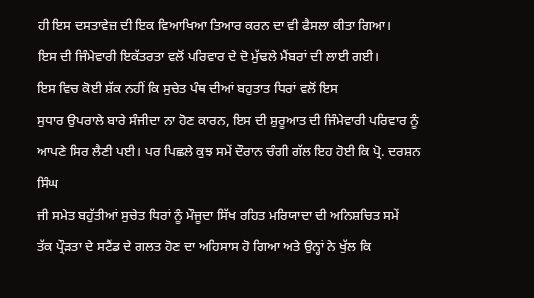ਹੀ ਇਸ ਦਸਤਾਵੇਜ਼ ਦੀ ਇਕ ਵਿਆਖਿਆ ਤਿਆਰ ਕਰਨ ਦਾ ਵੀ ਫੈਸਲਾ ਕੀਤਾ ਗਿਆ।
ਇਸ ਦੀ ਜਿੰਮੇਵਾਰੀ ਇਕੱਤਰਤਾ ਵਲੋਂ ਪਰਿਵਾਰ ਦੇ ਦੋ ਮੁੱਢਲੇ ਮੈਂਬਰਾਂ ਦੀ ਲਾਈ ਗਈ।
ਇਸ ਵਿਚ ਕੋਈ ਸ਼ੱਕ ਨਹੀਂ ਕਿ ਸੁਚੇਤ ਪੰਥ ਦੀਆਂ ਬਹੁਤਾਤ ਧਿਰਾਂ ਵਲੋਂ ਇਸ
ਸੁਧਾਰ ਉਪਰਾਲੇ ਬਾਰੇ ਸੰਜੀਦਾ ਨਾ ਹੋਣ ਕਾਰਨ, ਇਸ ਦੀ ਸ਼ੁਰੂਆਤ ਦੀ ਜਿੰਮੇਵਾਰੀ ਪਰਿਵਾਰ ਨੂੰ
ਆਪਣੇ ਸਿਰ ਲੈਣੀ ਪਈ। ਪਰ ਪਿਛਲੇ ਕੁਝ ਸਮੇਂ ਦੌਰਾਨ ਚੰਗੀ ਗੱਲ ਇਹ ਹੋਈ ਕਿ ਪ੍ਰੋ. ਦਰਸ਼ਨ ਸਿੰਘ
ਜੀ ਸਮੇਤ ਬਹੁੱਤੀਆਂ ਸੁਚੇਤ ਧਿਰਾਂ ਨੂੰ ਮੌਜੂਦਾ ਸਿੱਖ ਰਹਿਤ ਮਰਿਯਾਦਾ ਦੀ ਅਨਿਸ਼ਚਿਤ ਸਮੇਂ
ਤੱਕ ਪ੍ਰੌੜਤਾ ਦੇ ਸਟੈਂਡ ਦੇ ਗਲਤ ਹੋਣ ਦਾ ਅਹਿਸਾਸ ਹੋ ਗਿਆ ਅਤੇ ਉਨ੍ਹਾਂ ਨੇ ਖੁੱਲ ਕਿ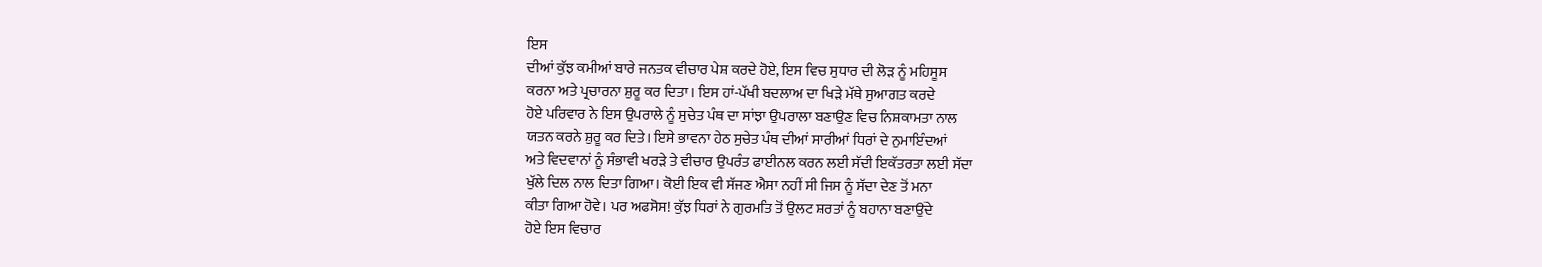ਇਸ
ਦੀਆਂ ਕੁੱਝ ਕਮੀਆਂ ਬਾਰੇ ਜਨਤਕ ਵੀਚਾਰ ਪੇਸ਼ ਕਰਦੇ ਹੋਏ, ਇਸ ਵਿਚ ਸੁਧਾਰ ਦੀ ਲੋੜ ਨੂੰ ਮਹਿਸੂਸ
ਕਰਨਾ ਅਤੇ ਪ੍ਰਚਾਰਨਾ ਸ਼ੁਰੂ ਕਰ ਦਿਤਾ। ਇਸ ਹਾਂ-ਪੱਖੀ ਬਦਲਾਅ ਦਾ ਖਿੜੇ ਮੱਥੇ ਸੁਆਗਤ ਕਰਦੇ
ਹੋਏ ਪਰਿਵਾਰ ਨੇ ਇਸ ਉਪਰਾਲੇ ਨੂੰ ਸੁਚੇਤ ਪੰਥ ਦਾ ਸਾਂਝਾ ਉਪਰਾਲਾ ਬਣਾਉਣ ਵਿਚ ਨਿਸ਼ਕਾਮਤਾ ਨਾਲ
ਯਤਨ ਕਰਨੇ ਸ਼ੁਰੂ ਕਰ ਦਿਤੇ। ਇਸੇ ਭਾਵਨਾ ਹੇਠ ਸੁਚੇਤ ਪੰਥ ਦੀਆਂ ਸਾਰੀਆਂ ਧਿਰਾਂ ਦੇ ਨੁਮਾਇੰਦਆਂ
ਅਤੇ ਵਿਦਵਾਨਾਂ ਨੂੰ ਸੰਭਾਵੀ ਖਰੜੇ ਤੇ ਵੀਚਾਰ ਉਪਰੰਤ ਫਾਈਨਲ ਕਰਨ ਲਈ ਸੱਦੀ ਇਕੱਤਰਤਾ ਲਈ ਸੱਦਾ
ਖੁੱਲੇ ਦਿਲ ਨਾਲ ਦਿਤਾ ਗਿਆ। ਕੋਈ ਇਕ ਵੀ ਸੱਜਣ ਐਸਾ ਨਹੀਂ ਸੀ ਜਿਸ ਨੂੰ ਸੱਦਾ ਦੇਣ ਤੋਂ ਮਨਾ
ਕੀਤਾ ਗਿਆ ਹੋਵੇ। ਪਰ ਅਫਸੋਸ! ਕੁੱਝ ਧਿਰਾਂ ਨੇ ਗੁਰਮਤਿ ਤੋਂ ਉਲਟ ਸ਼ਰਤਾਂ ਨੂੰ ਬਹਾਨਾ ਬਣਾਉਂਦੇ
ਹੋਏ ਇਸ ਵਿਚਾਰ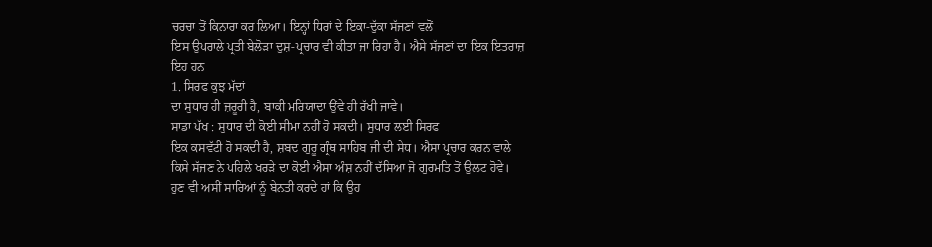ਚਰਚਾ ਤੋਂ ਕਿਨਾਰਾ ਕਰ ਲਿਆ। ਇਨ੍ਹਾਂ ਧਿਰਾਂ ਦੇ ਇਕਾ-ਦੁੱਕਾ ਸੱਜਣਾਂ ਵਲੋਂ
ਇਸ ਉਪਰਾਲੇ ਪ੍ਰਤੀ ਬੇਲੋੜਾ ਦੁਸ਼-ਪ੍ਰਚਾਰ ਵੀ ਕੀਤਾ ਜਾ ਰਿਹਾ ਹੈ। ਐਸੇ ਸੱਜਣਾਂ ਦਾ ਇਕ ਇਤਰਾਜ਼
ਇਹ ਹਨ
1. ਸਿਰਫ ਕੁਝ ਮੱਦਾਂ
ਦਾ ਸੁਧਾਰ ਹੀ ਜ਼ਰੂਰੀ ਹੈ, ਬਾਕੀ ਮਰਿਯਾਦਾ ਉਂਵੇ ਹੀ ਰੱਖੀ ਜਾਵੇ।
ਸਾਡਾ ਪੱਖ : ਸੁਧਾਰ ਦੀ ਕੋਈ ਸੀਮਾ ਨਹੀਂ ਹੋ ਸਕਦੀ। ਸੁਧਾਰ ਲਈ ਸਿਰਫ
ਇਕ ਕਸਵੱਟੀ ਹੋ ਸਕਦੀ ਹੈ, ਸ਼ਬਦ ਗੁਰੂ ਗ੍ਰੰਥ ਸਾਹਿਬ ਜੀ ਦੀ ਸੇਧ। ਐਸਾ ਪ੍ਰਚਾਰ ਕਰਨ ਵਾਲੇ
ਕਿਸੇ ਸੱਜਣ ਨੇ ਪਹਿਲੇ ਖਰੜੇ ਦਾ ਕੋਈ ਐਸਾ ਅੰਸ਼ ਨਹੀਂ ਦੱਸਿਆ ਜੋ ਗੁਰਮਤਿ ਤੋਂ ਉਲਟ ਹੋਵੇ।
ਹੁਣ ਵੀ ਅਸੀਂ ਸਾਰਿਆਂ ਨੂੰ ਬੇਨਤੀ ਕਰਦੇ ਹਾਂ ਕਿ ਉਹ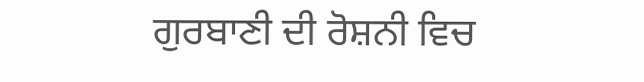ਗੁਰਬਾਣੀ ਦੀ ਰੋਸ਼ਨੀ ਵਿਚ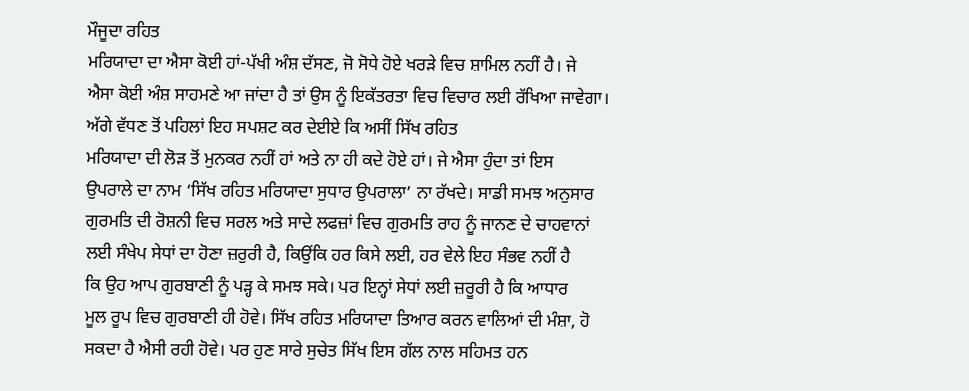ਮੌਜੂਦਾ ਰਹਿਤ
ਮਰਿਯਾਦਾ ਦਾ ਐਸਾ ਕੋਈ ਹਾਂ-ਪੱਖੀ ਅੰਸ਼ ਦੱਸਣ, ਜੋ ਸੋਧੇ ਹੋਏ ਖਰੜੇ ਵਿਚ ਸ਼ਾਮਿਲ ਨਹੀਂ ਹੈ। ਜੇ
ਐਸਾ ਕੋਈ ਅੰਸ਼ ਸਾਹਮਣੇ ਆ ਜਾਂਦਾ ਹੈ ਤਾਂ ਉਸ ਨੂੰ ਇਕੱਤਰਤਾ ਵਿਚ ਵਿਚਾਰ ਲਈ ਰੱਖਿਆ ਜਾਵੇਗਾ।
ਅੱਗੇ ਵੱਧਣ ਤੋਂ ਪਹਿਲਾਂ ਇਹ ਸਪਸ਼ਟ ਕਰ ਦੇਈਏ ਕਿ ਅਸੀਂ ਸਿੱਖ ਰਹਿਤ
ਮਰਿਯਾਦਾ ਦੀ ਲੋੜ ਤੋਂ ਮੁਨਕਰ ਨਹੀਂ ਹਾਂ ਅਤੇ ਨਾ ਹੀ ਕਦੇ ਹੋਏ ਹਾਂ। ਜੇ ਐਸਾ ਹੁੰਦਾ ਤਾਂ ਇਸ
ਉਪਰਾਲੇ ਦਾ ਨਾਮ ‘ਸਿੱਖ ਰਹਿਤ ਮਰਿਯਾਦਾ ਸੁਧਾਰ ਉਪਰਾਲਾ’ ਨਾ ਰੱਖਦੇ। ਸਾਡੀ ਸਮਝ ਅਨੁਸਾਰ
ਗੁਰਮਤਿ ਦੀ ਰੋਸ਼ਨੀ ਵਿਚ ਸਰਲ ਅਤੇ ਸਾਦੇ ਲਫਜ਼ਾਂ ਵਿਚ ਗੁਰਮਤਿ ਰਾਹ ਨੂੰ ਜਾਨਣ ਦੇ ਚਾਹਵਾਨਾਂ
ਲਈ ਸੰਖੇਪ ਸੇਧਾਂ ਦਾ ਹੋਣਾ ਜ਼ਰੁਰੀ ਹੈ, ਕਿਉਂਕਿ ਹਰ ਕਿਸੇ ਲਈ, ਹਰ ਵੇਲੇ ਇਹ ਸੰਭਵ ਨਹੀਂ ਹੈ
ਕਿ ਉਹ ਆਪ ਗੁਰਬਾਣੀ ਨੂੰ ਪੜ੍ਹ ਕੇ ਸਮਝ ਸਕੇ। ਪਰ ਇਨ੍ਹਾਂ ਸੇਧਾਂ ਲਈ ਜ਼ਰੂਰੀ ਹੈ ਕਿ ਆਧਾਰ
ਮੂਲ ਰੂਪ ਵਿਚ ਗੁਰਬਾਣੀ ਹੀ ਹੋਵੇ। ਸਿੱਖ ਰਹਿਤ ਮਰਿਯਾਦਾ ਤਿਆਰ ਕਰਨ ਵਾਲਿਆਂ ਦੀ ਮੰਸ਼ਾ, ਹੋ
ਸਕਦਾ ਹੈ ਐਸੀ ਰਹੀ ਹੋਵੇ। ਪਰ ਹੁਣ ਸਾਰੇ ਸੁਚੇਤ ਸਿੱਖ ਇਸ ਗੱਲ ਨਾਲ ਸਹਿਮਤ ਹਨ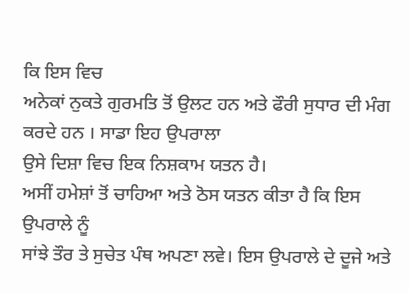ਕਿ ਇਸ ਵਿਚ
ਅਨੇਕਾਂ ਨੁਕਤੇ ਗੁਰਮਤਿ ਤੋਂ ਉਲਟ ਹਨ ਅਤੇ ਫੌਰੀ ਸੁਧਾਰ ਦੀ ਮੰਗ ਕਰਦੇ ਹਨ । ਸਾਡਾ ਇਹ ਉਪਰਾਲਾ
ਉਸੇ ਦਿਸ਼ਾ ਵਿਚ ਇਕ ਨਿਸ਼ਕਾਮ ਯਤਨ ਹੈ।
ਅਸੀਂ ਹਮੇਸ਼ਾਂ ਤੋਂ ਚਾਹਿਆ ਅਤੇ ਠੋਸ ਯਤਨ ਕੀਤਾ ਹੈ ਕਿ ਇਸ ਉਪਰਾਲੇ ਨੂੰ
ਸਾਂਝੇ ਤੌਰ ਤੇ ਸੁਚੇਤ ਪੰਥ ਅਪਣਾ ਲਵੇ। ਇਸ ਉਪਰਾਲੇ ਦੇ ਦੂਜੇ ਅਤੇ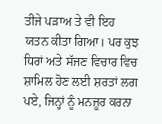ਤੀਜੇ ਪੜਾਅ ਤੇ ਵੀ ਇਹ
ਯਤਨ ਕੀਤਾ ਗਿਆ। ਪਰ ਕੁਝ ਧਿਰਾਂ ਅਤੇ ਸੱਜਣ ਵਿਚਾਰ ਵਿਚ ਸ਼ਾਮਿਲ ਹੋਣ ਲਈ ਸ਼ਰਤਾਂ ਲਗ
ਪਏ, ਜਿਨ੍ਹਾਂ ਨੂੰ ਮਨਜ਼ੂਰ ਕਰਨਾ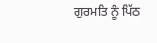ਗੁਰਮਤਿ ਨੂੰ ਪਿੱਠ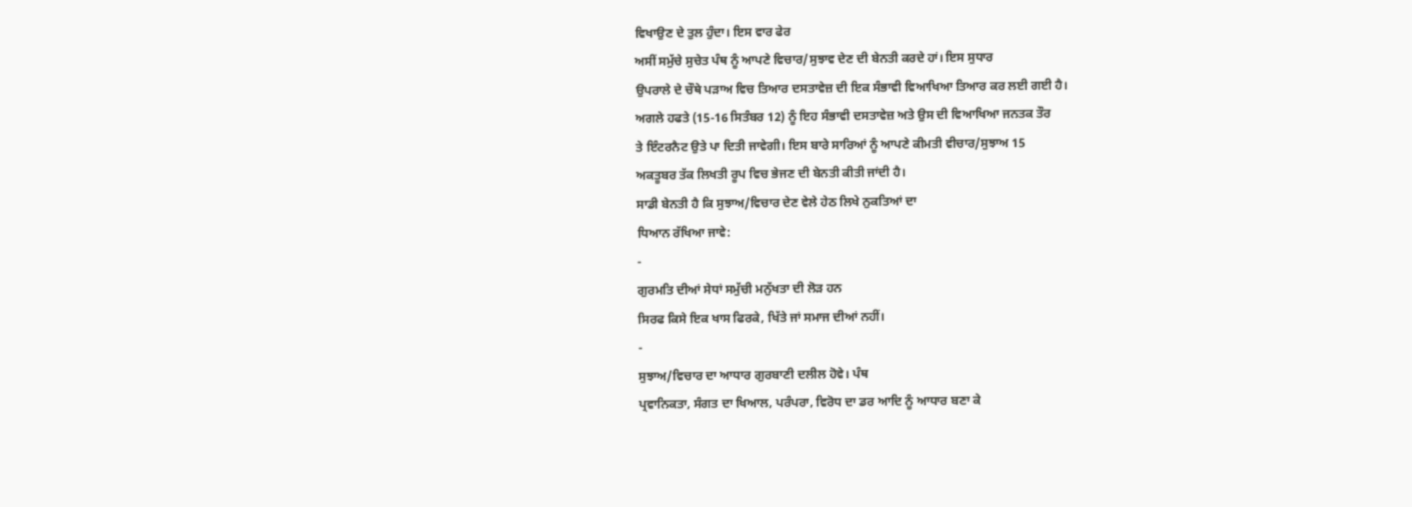ਵਿਖਾਉਣ ਦੇ ਤੁਲ ਹੁੰਦਾ। ਇਸ ਵਾਰ ਫੇਰ
ਅਸੀਂ ਸਮੁੱਚੇ ਸੁਚੇਤ ਪੰਥ ਨੂੰ ਆਪਣੇ ਵਿਚਾਰ/ਸੁਝਾਵ ਦੇਣ ਦੀ ਬੇਨਤੀ ਕਰਦੇ ਹਾਂ। ਇਸ ਸੁਧਾਰ
ਉਪਰਾਲੇ ਦੇ ਚੌਥੇ ਪੜਾਅ ਵਿਚ ਤਿਆਰ ਦਸਤਾਵੇਜ਼ ਦੀ ਇਕ ਸੰਭਾਵੀ ਵਿਆਖਿਆ ਤਿਆਰ ਕਰ ਲਈ ਗਈ ਹੈ।
ਅਗਲੇ ਹਫਤੇ (15-16 ਸਿਤੰਬਰ 12) ਨੂੰ ਇਹ ਸੰਭਾਵੀ ਦਸਤਾਵੇਜ਼ ਅਤੇ ਉਸ ਦੀ ਵਿਆਖਿਆ ਜਨਤਕ ਤੌਰ
ਤੇ ਇੰਟਰਨੈਟ ਉਤੇ ਪਾ ਦਿਤੀ ਜਾਵੇਗੀ। ਇਸ ਬਾਰੇ ਸਾਰਿਆਂ ਨੂੰ ਆਪਣੇ ਕੀਮਤੀ ਵੀਚਾਰ/ਸੁਝਾਅ 15
ਅਕਤੂਬਰ ਤੱਕ ਲਿਖਤੀ ਰੂਪ ਵਿਚ ਭੇਜਣ ਦੀ ਬੇਨਤੀ ਕੀਤੀ ਜਾਂਦੀ ਹੈ।
ਸਾਡੀ ਬੇਨਤੀ ਹੈ ਕਿ ਸੁਝਾਅ/ਵਿਚਾਰ ਦੇਣ ਵੇਲੇ ਹੇਠ ਲਿਖੇ ਨੁਕਤਿਆਂ ਦਾ
ਧਿਆਨ ਰੱਖਿਆ ਜਾਵੇ:
-
ਗੁਰਮਤਿ ਦੀਆਂ ਸੇਧਾਂ ਸਮੁੱਚੀ ਮਨੁੱਖਤਾ ਦੀ ਲੋੜ ਹਨ
ਸਿਰਫ ਕਿਸੇ ਇਕ ਖਾਸ ਫਿਰਕੇ, ਖਿੱਤੇ ਜਾਂ ਸਮਾਜ ਦੀਆਂ ਨਹੀਂ।
-
ਸੁਝਾਅ/ਵਿਚਾਰ ਦਾ ਆਧਾਰ ਗੁਰਬਾਣੀ ਦਲੀਲ ਹੋਵੇ। ਪੰਥ
ਪ੍ਰਵਾਨਿਕਤਾ, ਸੰਗਤ ਦਾ ਖਿਆਲ, ਪਰੰਪਰਾ, ਵਿਰੋਧ ਦਾ ਡਰ ਆਦਿ ਨੂੰ ਆਧਾਰ ਬਣਾ ਕੇ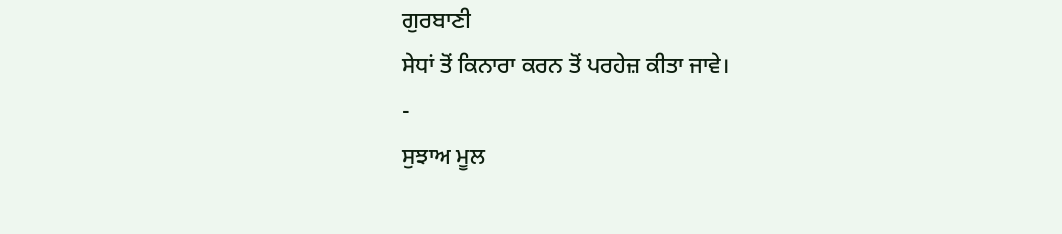ਗੁਰਬਾਣੀ
ਸੇਧਾਂ ਤੋਂ ਕਿਨਾਰਾ ਕਰਨ ਤੋਂ ਪਰਹੇਜ਼ ਕੀਤਾ ਜਾਵੇ।
-
ਸੁਝਾਅ ਮੂਲ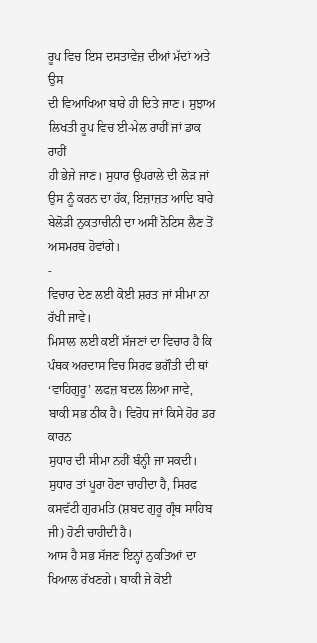ਰੂਪ ਵਿਚ ਇਸ ਦਸਤਾਵੇਜ਼ ਦੀਆਂ ਮੱਦਾਂ ਅਤੇ ਉਸ
ਦੀ ਵਿਆਖਿਆ ਬਾਰੇ ਹੀ ਦਿਤੇ ਜਾਣ। ਸੁਝਾਅ ਲਿਖਤੀ ਰੂਪ ਵਿਚ ਈ-ਮੇਲ ਰਾਹੀਂ ਜਾਂ ਡਾਕ ਰਾਹੀਂ
ਹੀ ਭੇਜੇ ਜਾਣ। ਸੁਧਾਰ ਉਪਰਾਲੇ ਦੀ ਲੋੜ ਜਾਂ ਉਸ ਨੂੰ ਕਰਨ ਦਾ ਹੱਕ, ਇਜ਼ਾਜ਼ਤ ਆਦਿ ਬਾਰੇ
ਬੇਲੋੜੀ ਨੁਕਤਾਚੀਨੀ ਦਾ ਅਸੀਂ ਨੋਟਿਸ ਲੈਣ ਤੋਂ ਅਸਮਰਥ ਹੋਵਾਂਗੇ।
-
ਵਿਚਾਰ ਦੇਣ ਲਈ ਕੋਈ ਸ਼ਰਤ ਜਾਂ ਸੀਮਾ ਨਾ ਰੱਖੀ ਜਾਵੇ।
ਮਿਸਾਲ ਲਈ ਕਈਂ ਸੱਜਣਾਂ ਦਾ ਵਿਚਾਰ ਹੈ ਕਿ ਪੰਥਕ ਅਰਦਾਸ ਵਿਚ ਸਿਰਫ ਭਗੌਤੀ ਦੀ ਥਾਂ
‘ਵਾਹਿਗੁਰੂ’ ਲਫਜ਼ ਬਦਲ ਲਿਆ ਜਾਵੇ, ਬਾਕੀ ਸਭ ਠੀਕ ਹੈ। ਵਿਰੋਧ ਜਾਂ ਕਿਸੇ ਹੋਰ ਡਰ ਕਾਰਨ
ਸੁਧਾਰ ਦੀ ਸੀਮਾ ਨਹੀਂ ਬੰਨ੍ਹੀ ਜਾ ਸਕਦੀ। ਸੁਧਾਰ ਤਾਂ ਪੂਰਾ ਹੋਣਾ ਚਾਹੀਦਾ ਹੈ, ਸਿਰਫ
ਕਸਵੱਟੀ ਗੁਰਮਤਿ (ਸ਼ਬਦ ਗੁਰੂ ਗ੍ਰੰਥ ਸਾਹਿਬ ਜੀ) ਹੋਣੀ ਚਾਹੀਦੀ ਹੈ।
ਆਸ ਹੈ ਸਭ ਸੱਜਣ ਇਨ੍ਹਾਂ ਨੁਕਤਿਆਂ ਦਾ ਖਿਆਲ ਰੱਖਣਗੇ। ਬਾਕੀ ਜੇ ਕੋਈ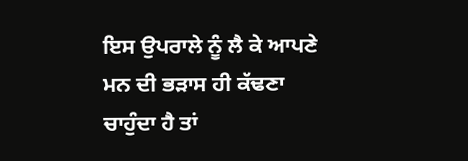ਇਸ ਉਪਰਾਲੇ ਨੂੰ ਲੈ ਕੇ ਆਪਣੇ ਮਨ ਦੀ ਭੜਾਸ ਹੀ ਕੱਢਣਾ ਚਾਹੁੰਦਾ ਹੈ ਤਾਂ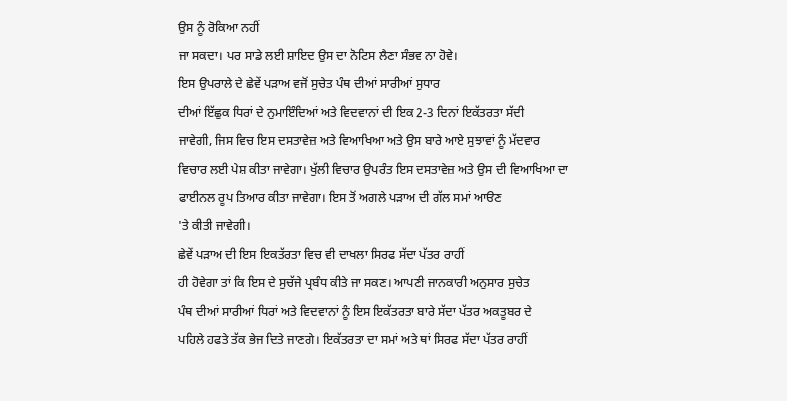ਉਸ ਨੂੰ ਰੋਕਿਆ ਨਹੀਂ
ਜਾ ਸਕਦਾ। ਪਰ ਸਾਡੇ ਲਈ ਸ਼ਾਇਦ ਉਸ ਦਾ ਨੋਟਿਸ ਲੈਣਾ ਸੰਭਵ ਨਾ ਹੋਵੇ।
ਇਸ ਉਪਰਾਲੇ ਦੇ ਛੇਵੇਂ ਪੜਾਅ ਵਜੋਂ ਸੁਚੇਤ ਪੰਥ ਦੀਆਂ ਸਾਰੀਆਂ ਸੁਧਾਰ
ਦੀਆਂ ਇੱਛੁਕ ਧਿਰਾਂ ਦੇ ਨੁਮਾਇੰਦਿਆਂ ਅਤੇ ਵਿਦਵਾਨਾਂ ਦੀ ਇਕ 2-3 ਦਿਨਾਂ ਇਕੱਤਰਤਾ ਸੱਦੀ
ਜਾਵੇਗੀ, ਜਿਸ ਵਿਚ ਇਸ ਦਸਤਾਵੇਜ਼ ਅਤੇ ਵਿਆਖਿਆ ਅਤੇ ਉਸ ਬਾਰੇ ਆਏ ਸੁਝਾਵਾਂ ਨੂੰ ਮੱਦਵਾਰ
ਵਿਚਾਰ ਲਈ ਪੇਸ਼ ਕੀਤਾ ਜਾਵੇਗਾ। ਖੁੱਲੀ ਵਿਚਾਰ ਉਪਰੰਤ ਇਸ ਦਸਤਾਵੇਜ਼ ਅਤੇ ਉਸ ਦੀ ਵਿਆਖਿਆ ਦਾ
ਫਾਈਨਲ ਰੂਪ ਤਿਆਰ ਕੀਤਾ ਜਾਵੇਗਾ। ਇਸ ਤੋਂ ਅਗਲੇ ਪੜਾਅ ਦੀ ਗੱਲ ਸਮਾਂ ਆੳਣ
'ਤੇ ਕੀਤੀ ਜਾਵੇਗੀ।
ਛੇਵੇਂ ਪੜਾਅ ਦੀ ਇਸ ਇਕਤੱਰਤਾ ਵਿਚ ਵੀ ਦਾਖਲਾ ਸਿਰਫ ਸੱਦਾ ਪੱਤਰ ਰਾਹੀਂ
ਹੀ ਹੋਵੇਗਾ ਤਾਂ ਕਿ ਇਸ ਦੇ ਸੁਚੱਜੇ ਪ੍ਰਬੰਧ ਕੀਤੇ ਜਾ ਸਕਣ। ਆਪਣੀ ਜਾਨਕਾਰੀ ਅਨੁਸਾਰ ਸੁਚੇਤ
ਪੰਥ ਦੀਆਂ ਸਾਰੀਆਂ ਧਿਰਾਂ ਅਤੇ ਵਿਦਵਾਨਾਂ ਨੂੰ ਇਸ ਇਕੱਤਰਤਾ ਬਾਰੇ ਸੱਦਾ ਪੱਤਰ ਅਕਤੂਬਰ ਦੇ
ਪਹਿਲੇ ਹਫਤੇ ਤੱਕ ਭੇਜ ਦਿਤੇ ਜਾਣਗੇ। ਇਕੱਤਰਤਾ ਦਾ ਸਮਾਂ ਅਤੇ ਥਾਂ ਸਿਰਫ ਸੱਦਾ ਪੱਤਰ ਰਾਹੀਂ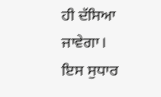ਹੀ ਦੱਸਿਆ ਜਾਵੇਗਾ। ਇਸ ਸੁਧਾਰ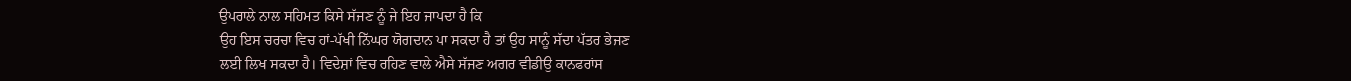ਉਪਰਾਲੇ ਨਾਲ ਸਹਿਮਤ ਕਿਸੇ ਸੱਜਣ ਨੂੰ ਜੇ ਇਹ ਜਾਪਦਾ ਹੈ ਕਿ
ਉਹ ਇਸ ਚਰਚਾ ਵਿਚ ਹਾਂ-ਪੱਖੀ ਨਿੱਘਰ ਯੋਗਦਾਨ ਪਾ ਸਕਦਾ ਹੈ ਤਾਂ ਉਹ ਸਾਨੂੰ ਸੱਦਾ ਪੱਤਰ ਭੇਜਣ
ਲਈ ਲਿਖ ਸਕਦਾ ਹੈ। ਵਿਦੇਸ਼ਾਂ ਵਿਚ ਰਹਿਣ ਵਾਲੇ ਐਸੇ ਸੱਜਣ ਅਗਰ ਵੀਡੀਉ ਕਾਨਫਰਾਂਸ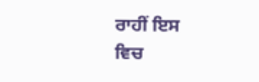ਰਾਹੀਂ ਇਸ
ਵਿਚ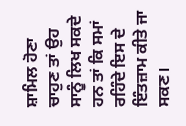ਸ਼ਾਮਿਲ ਹੋਣਾ ਚਾਹੁਣ ਤਾਂ ਉਹ ਸਾਨੂੰ ਲਿਖ ਸਕਦੇ ਹਨ ਤਾਂ ਕਿ ਸਮਾਂ ਰਹਿੰਦੇ ਇਸ ਦੇ
ਇੰਤਜ਼ਾਮ ਕੀਤੇ ਜਾ ਸਕਣ।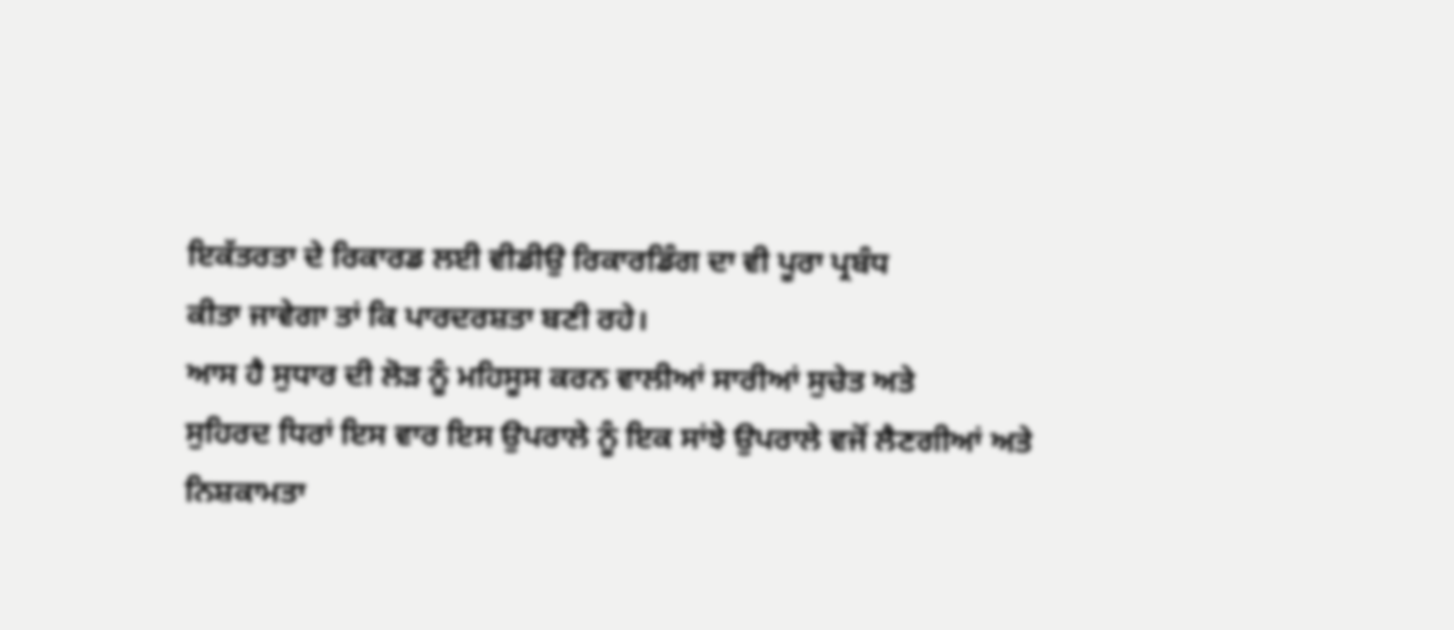ਇਕੱਤਰਤਾ ਦੇ ਰਿਕਾਰਡ ਲਈ ਵੀਡੀਉ ਰਿਕਾਰਡਿੰਗ ਦਾ ਵੀ ਪੂਰਾ ਪ੍ਰਬੰਧ
ਕੀਤਾ ਜਾਵੇਗਾ ਤਾਂ ਕਿ ਪਾਰਦਰਸ਼ਤਾ ਬਣੀ ਰਹੇ।
ਆਸ ਹੈ ਸੁਧਾਰ ਦੀ ਲੋੜ ਨੂੰ ਮਹਿਸੂਸ ਕਰਨ ਵਾਲੀਆਂ ਸਾਰੀਆਂ ਸੁਚੇਤ ਅਤੇ
ਸੁਹਿਰਦ ਧਿਰਾਂ ਇਸ ਵਾਰ ਇਸ ਉਪਰਾਲੇ ਨੂੰ ਇਕ ਸਾਂਝੇ ਉਪਰਾਲੇ ਵਜੋਂ ਲੈਣਗੀਆਂ ਅਤੇ ਨਿਸ਼ਕਾਮਤਾ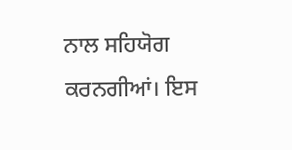ਨਾਲ ਸਹਿਯੋਗ ਕਰਨਗੀਆਂ। ਇਸ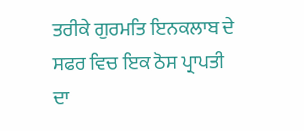ਤਰੀਕੇ ਗੁਰਮਤਿ ਇਨਕਲਾਬ ਦੇ ਸਫਰ ਵਿਚ ਇਕ ਠੋਸ ਪ੍ਰਾਪਤੀ ਦਾ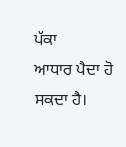ਪੱਕਾ
ਆਧਾਰ ਪੈਦਾ ਹੋ ਸਕਦਾ ਹੈ।